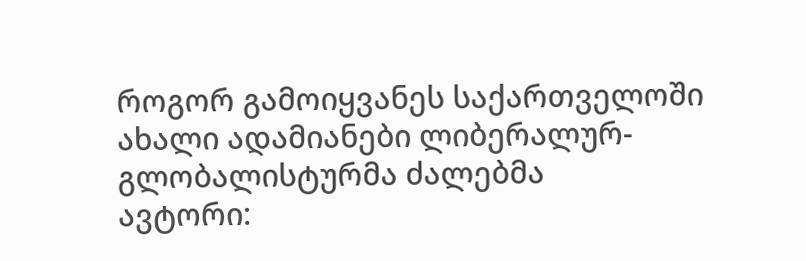როგორ გამოიყვანეს საქართველოში ახალი ადამიანები ლიბერალურ-გლობალისტურმა ძალებმა
ავტორი: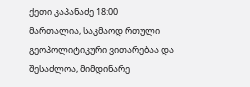ქეთი კაპანაძე 18:00
მართალია, საკმაოდ რთული გეოპოლიტიკური ვითარებაა და შესაძლოა, მიმდინარე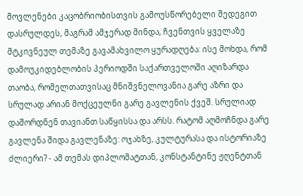მოვლენები კაცობრიობისთვის გამოუსწორებელი შედეგით დასრულდეს, მაგრამ ამჯერად მინდა, ჩვენთვის ყველაზე მტკnვნეულ თემაზე გავამახვილო ყურადღება: ისე მოხდა, რომ დამოუკიდებლობის პერიოდში საქართველოში აღიზარდა თაობა, რომელთათვისაც მნიშვნელოვანია გარე აზრი და სრულად არიან მოქცეულნი გარე გავლენის ქვეშ. სრულიად დაშორდნენ თავიანთ საწყისსა და არსს. რატომ აღმოჩნდა გარე გავლენა შიდა გავლენაზე: ოჯახზე, კულტურასა და ისტორიაზე ძლიერი? - ამ თემას დიპლომატთან, კონსტანტინე ჟღენტთან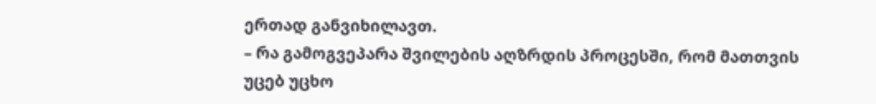ერთად განვიხილავთ.
– რა გამოგვეპარა შვილების აღზრდის პროცესში, რომ მათთვის უცებ უცხო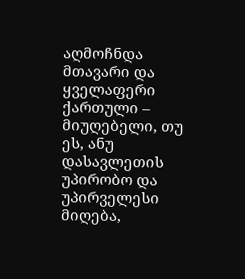აღმოჩნდა მთავარი და ყველაფერი ქართული – მიუღებელი, თუ ეს, ანუ დასავლეთის უპირობო და უპირველესი მიღება,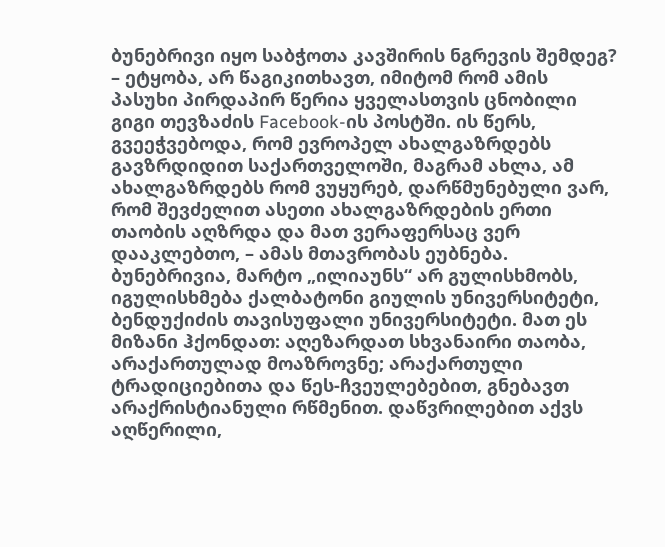ბუნებრივი იყო საბჭოთა კავშირის ნგრევის შემდეგ?
– ეტყობა, არ წაგიკითხავთ, იმიტომ რომ ამის პასუხი პირდაპირ წერია ყველასთვის ცნობილი გიგი თევზაძის Facebook-ის პოსტში. ის წერს, გვეეჭვებოდა, რომ ევროპელ ახალგაზრდებს გავზრდიდით საქართველოში, მაგრამ ახლა, ამ ახალგაზრდებს რომ ვუყურებ, დარწმუნებული ვარ, რომ შევძელით ასეთი ახალგაზრდების ერთი თაობის აღზრდა და მათ ვერაფერსაც ვერ დააკლებთო, – ამას მთავრობას ეუბნება. ბუნებრივია, მარტო „ილიაუნს“ არ გულისხმობს, იგულისხმება ქალბატონი გიულის უნივერსიტეტი, ბენდუქიძის თავისუფალი უნივერსიტეტი. მათ ეს მიზანი ჰქონდათ: აღეზარდათ სხვანაირი თაობა, არაქართულად მოაზროვნე; არაქართული ტრადიციებითა და წეს-ჩვეულებებით, გნებავთ არაქრისტიანული რწმენით. დაწვრილებით აქვს აღწერილი,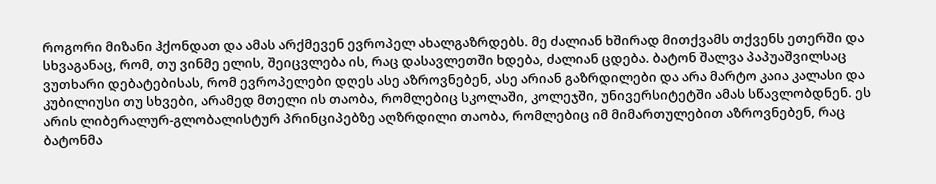როგორი მიზანი ჰქონდათ და ამას არქმევენ ევროპელ ახალგაზრდებს. მე ძალიან ხშირად მითქვამს თქვენს ეთერში და სხვაგანაც, რომ, თუ ვინმე ელის, შეიცვლება ის, რაც დასავლეთში ხდება, ძალიან ცდება. ბატონ შალვა პაპუაშვილსაც ვუთხარი დებატებისას, რომ ევროპელები დღეს ასე აზროვნებენ, ასე არიან გაზრდილები და არა მარტო კაია კალასი და კუბილიუსი თუ სხვები, არამედ მთელი ის თაობა, რომლებიც სკოლაში, კოლეჯში, უნივერსიტეტში ამას სწავლობდნენ. ეს არის ლიბერალურ-გლობალისტურ პრინციპებზე აღზრდილი თაობა, რომლებიც იმ მიმართულებით აზროვნებენ, რაც ბატონმა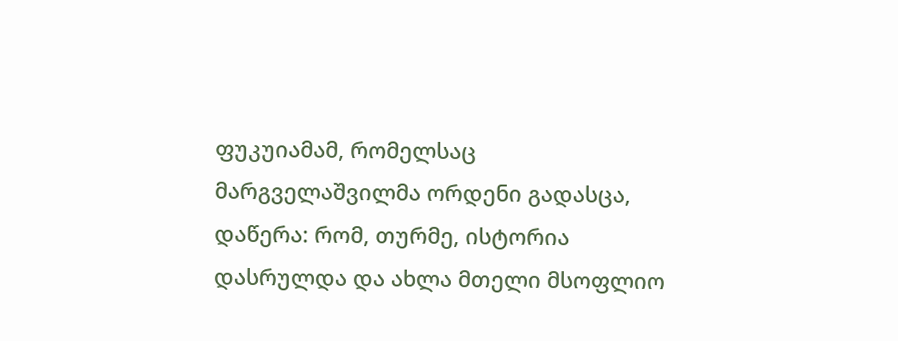ფუკუიამამ, რომელსაც მარგველაშვილმა ორდენი გადასცა, დაწერა: რომ, თურმე, ისტორია დასრულდა და ახლა მთელი მსოფლიო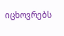იცხოვრებს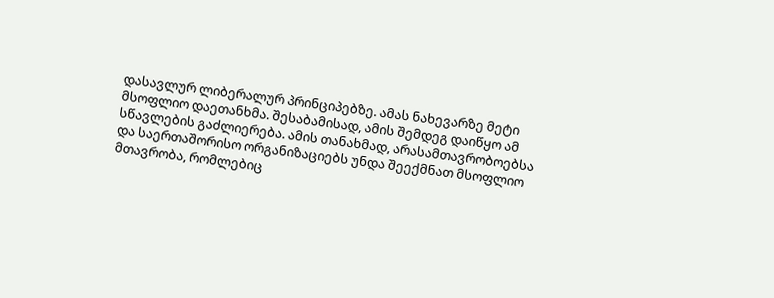დასავლურ ლიბერალურ პრინციპებზე. ამას ნახევარზე მეტი მსოფლიო დაეთანხმა. შესაბამისად, ამის შემდეგ დაიწყო ამ სწავლების გაძლიერება. ამის თანახმად, არასამთავრობოებსა და საერთაშორისო ორგანიზაციებს უნდა შეექმნათ მსოფლიო მთავრობა, რომლებიც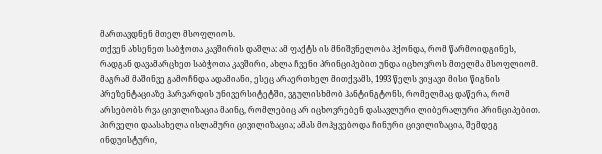მართავდნენ მთელ მსოფლიოს.
თქვენ ახსენეთ საბჭოთა კავშირის დაშლა: ამ ფაქტს ის მნიშვნელობა ჰქონდა, რომ წარმოიდგინეს, რადგან დავამარცხეთ საბჭოთა კავშირი, ახლა ჩვენი პრინციპებით უნდა იცხოვროს მთელმა მსოფლიომ. მაგრამ მაშინვე გამოჩნდა ადამიანი, ესეც არაერთხელ მითქვამს, 1993 წელს ვიყავი მისი წიგნის პრეზენტაციაზე ჰარვარდის უნივერსიტეტში, ვგულისხმობ ჰანტინგტონს, რომელმაც დაწერა, რომ არსებობს რვა ცივილიზაცია მაინც, რომლებიც არ იცხოვრებენ დასავლური ლიბერალური პრინციპებით. პირველი დაასახელა ისლამური ცივილიზაცია; ამას მოჰყვებოდა ჩინური ცივილიზაცია, შემდეგ ინდუისტური,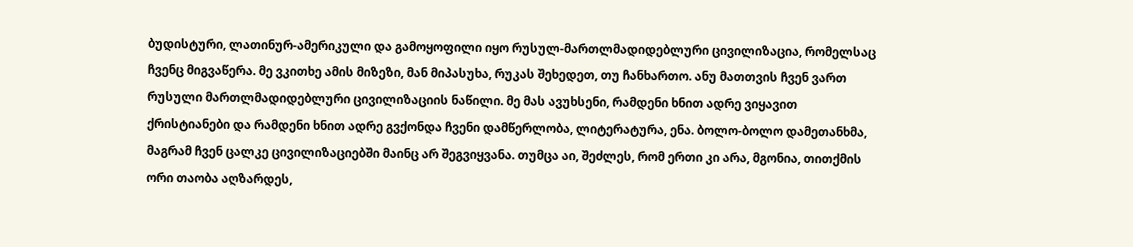ბუდისტური, ლათინურ-ამერიკული და გამოყოფილი იყო რუსულ-მართლმადიდებლური ცივილიზაცია, რომელსაც ჩვენც მიგვაწერა. მე ვკითხე ამის მიზეზი, მან მიპასუხა, რუკას შეხედეთ, თუ ჩანხართო. ანუ მათთვის ჩვენ ვართ რუსული მართლმადიდებლური ცივილიზაციის ნაწილი. მე მას ავუხსენი, რამდენი ხნით ადრე ვიყავით ქრისტიანები და რამდენი ხნით ადრე გვქონდა ჩვენი დამწერლობა, ლიტერატურა, ენა. ბოლო-ბოლო დამეთანხმა, მაგრამ ჩვენ ცალკე ცივილიზაციებში მაინც არ შეგვიყვანა. თუმცა აი, შეძლეს, რომ ერთი კი არა, მგონია, თითქმის ორი თაობა აღზარდეს,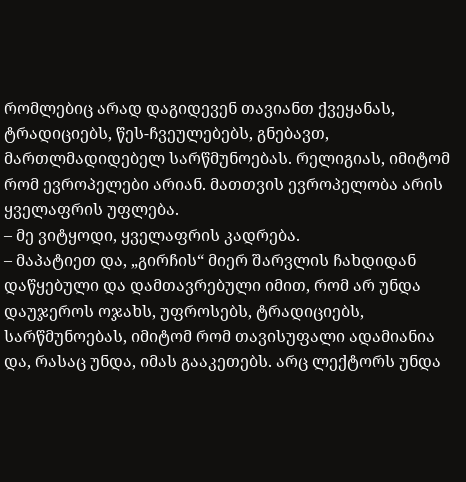რომლებიც არად დაგიდევენ თავიანთ ქვეყანას, ტრადიციებს, წეს-ჩვეულებებს, გნებავთ, მართლმადიდებელ სარწმუნოებას. რელიგიას, იმიტომ რომ ევროპელები არიან. მათთვის ევროპელობა არის ყველაფრის უფლება.
– მე ვიტყოდი, ყველაფრის კადრება.
– მაპატიეთ და, „გირჩის“ მიერ შარვლის ჩახდიდან დაწყებული და დამთავრებული იმით, რომ არ უნდა დაუჯეროს ოჯახს, უფროსებს, ტრადიციებს, სარწმუნოებას, იმიტომ რომ თავისუფალი ადამიანია და, რასაც უნდა, იმას გააკეთებს. არც ლექტორს უნდა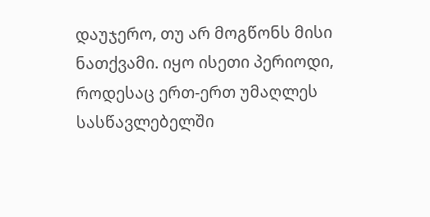დაუჯერო, თუ არ მოგწონს მისი ნათქვამი. იყო ისეთი პერიოდი, როდესაც ერთ-ერთ უმაღლეს სასწავლებელში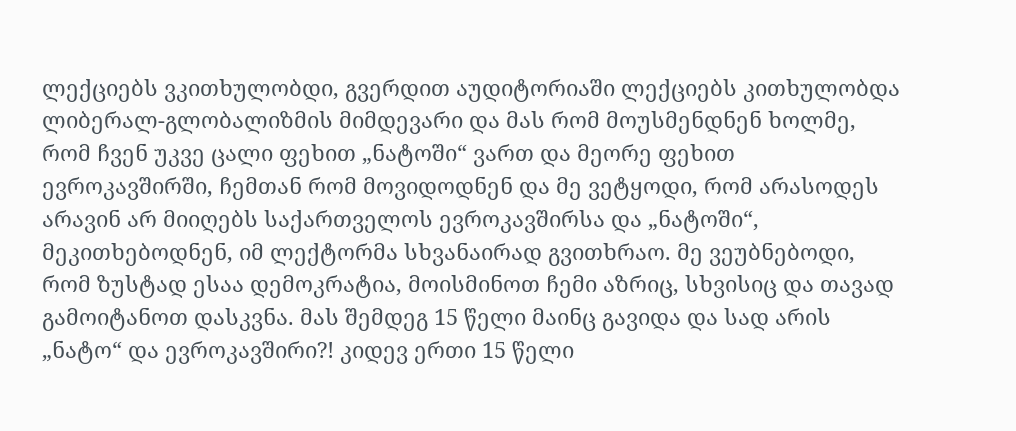ლექციებს ვკითხულობდი, გვერდით აუდიტორიაში ლექციებს კითხულობდა ლიბერალ-გლობალიზმის მიმდევარი და მას რომ მოუსმენდნენ ხოლმე, რომ ჩვენ უკვე ცალი ფეხით „ნატოში“ ვართ და მეორე ფეხით ევროკავშირში, ჩემთან რომ მოვიდოდნენ და მე ვეტყოდი, რომ არასოდეს არავინ არ მიიღებს საქართველოს ევროკავშირსა და „ნატოში“, მეკითხებოდნენ, იმ ლექტორმა სხვანაირად გვითხრაო. მე ვეუბნებოდი, რომ ზუსტად ესაა დემოკრატია, მოისმინოთ ჩემი აზრიც, სხვისიც და თავად გამოიტანოთ დასკვნა. მას შემდეგ 15 წელი მაინც გავიდა და სად არის „ნატო“ და ევროკავშირი?! კიდევ ერთი 15 წელი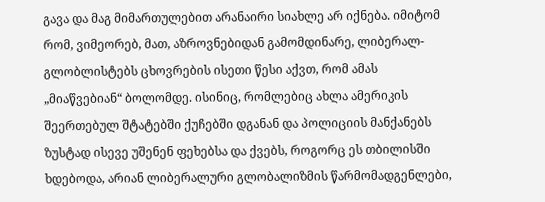გავა და მაგ მიმართულებით არანაირი სიახლე არ იქნება. იმიტომ რომ, ვიმეორებ, მათ, აზროვნებიდან გამომდინარე, ლიბერალ-გლობლისტებს ცხოვრების ისეთი წესი აქვთ, რომ ამას „მიაწვებიან“ ბოლომდე. ისინიც, რომლებიც ახლა ამერიკის შეერთებულ შტატებში ქუჩებში დგანან და პოლიციის მანქანებს ზუსტად ისევე უშენენ ფეხებსა და ქვებს, როგორც ეს თბილისში ხდებოდა, არიან ლიბერალური გლობალიზმის წარმომადგენლები,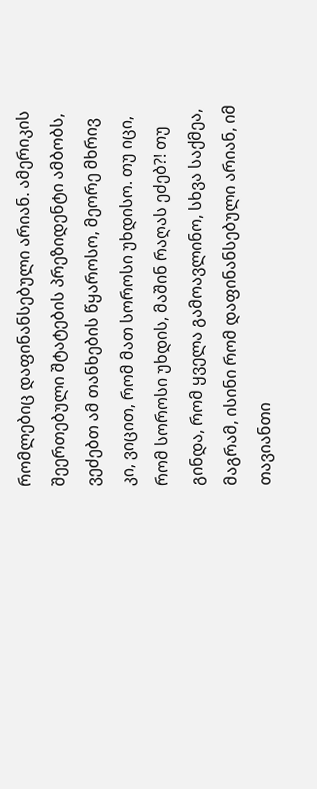რომლებიც დაფინანსებული არიან. ამერიკის შეერთებული შტატების პრეზიდენტი ამბობს, ვეძებთ ამ თანხების წყაროსო, მეორე მხრივ კი, ვიცით, რომ მათ სოროსი უხდისო. თუ იცი, რომ სოროსი უხდის, მაშინ რაღას ეძებ?! თუ გინდა, რომ ყველა გამოავლინო, სხვა საქმეა, მაგრამ, ისინი რომ დაფინანსებული არიან, იმ თავიანთი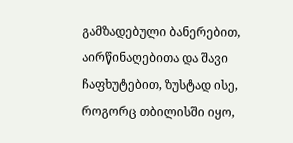გამზადებული ბანერებით, აირწინაღებითა და შავი ჩაფხუტებით, ზუსტად ისე, როგორც თბილისში იყო,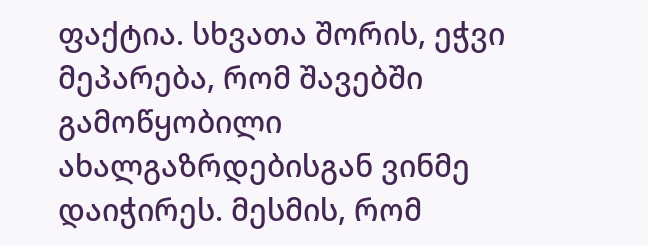ფაქტია. სხვათა შორის, ეჭვი მეპარება, რომ შავებში გამოწყობილი ახალგაზრდებისგან ვინმე დაიჭირეს. მესმის, რომ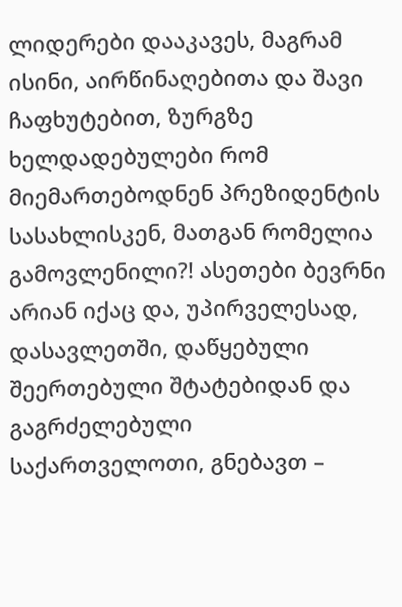ლიდერები დააკავეს, მაგრამ ისინი, აირწინაღებითა და შავი ჩაფხუტებით, ზურგზე ხელდადებულები რომ მიემართებოდნენ პრეზიდენტის სასახლისკენ, მათგან რომელია გამოვლენილი?! ასეთები ბევრნი არიან იქაც და, უპირველესად, დასავლეთში, დაწყებული შეერთებული შტატებიდან და გაგრძელებული საქართველოთი, გნებავთ –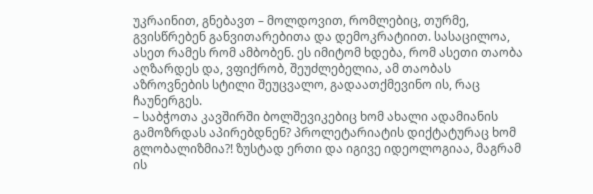უკრაინით, გნებავთ – მოლდოვით, რომლებიც, თურმე, გვისწრებენ განვითარებითა და დემოკრატიით. სასაცილოა, ასეთ რამეს რომ ამბობენ. ეს იმიტომ ხდება, რომ ასეთი თაობა აღზარდეს და, ვფიქრობ, შეუძლებელია, ამ თაობას აზროვნების სტილი შეუცვალო, გადაათქმევინო ის, რაც ჩაუნერგეს.
– საბჭოთა კავშირში ბოლშევიკებიც ხომ ახალი ადამიანის გამოზრდას აპირებდნენ? პროლეტარიატის დიქტატურაც ხომ გლობალიზმია?! ზუსტად ერთი და იგივე იდეოლოგიაა, მაგრამ ის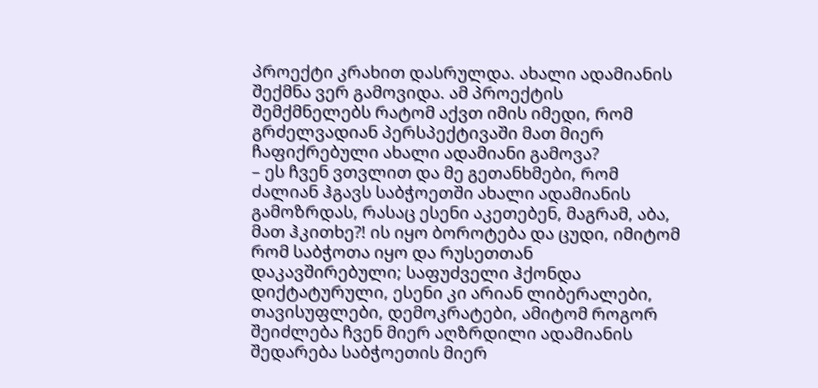პროექტი კრახით დასრულდა. ახალი ადამიანის შექმნა ვერ გამოვიდა. ამ პროექტის შემქმნელებს რატომ აქვთ იმის იმედი, რომ გრძელვადიან პერსპექტივაში მათ მიერ ჩაფიქრებული ახალი ადამიანი გამოვა?
– ეს ჩვენ ვთვლით და მე გეთანხმები, რომ ძალიან ჰგავს საბჭოეთში ახალი ადამიანის გამოზრდას, რასაც ესენი აკეთებენ, მაგრამ, აბა, მათ ჰკითხე?! ის იყო ბოროტება და ცუდი, იმიტომ რომ საბჭოთა იყო და რუსეთთან დაკავშირებული; საფუძველი ჰქონდა დიქტატურული, ესენი კი არიან ლიბერალები, თავისუფლები, დემოკრატები, ამიტომ როგორ შეიძლება ჩვენ მიერ აღზრდილი ადამიანის შედარება საბჭოეთის მიერ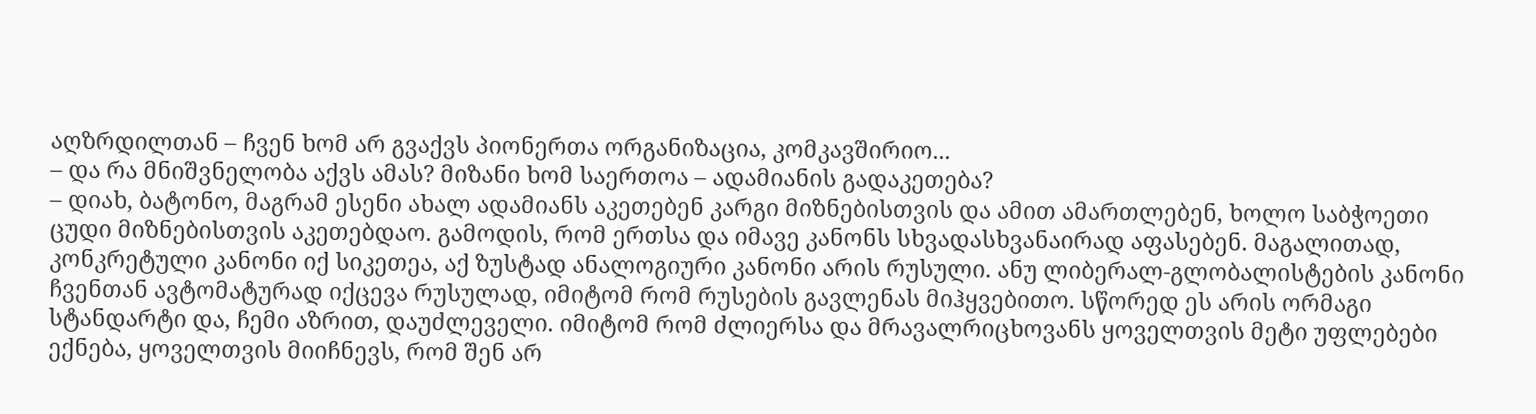აღზრდილთან – ჩვენ ხომ არ გვაქვს პიონერთა ორგანიზაცია, კომკავშირიო...
– და რა მნიშვნელობა აქვს ამას? მიზანი ხომ საერთოა – ადამიანის გადაკეთება?
– დიახ, ბატონო, მაგრამ ესენი ახალ ადამიანს აკეთებენ კარგი მიზნებისთვის და ამით ამართლებენ, ხოლო საბჭოეთი ცუდი მიზნებისთვის აკეთებდაო. გამოდის, რომ ერთსა და იმავე კანონს სხვადასხვანაირად აფასებენ. მაგალითად, კონკრეტული კანონი იქ სიკეთეა, აქ ზუსტად ანალოგიური კანონი არის რუსული. ანუ ლიბერალ-გლობალისტების კანონი ჩვენთან ავტომატურად იქცევა რუსულად, იმიტომ რომ რუსების გავლენას მიჰყვებითო. სწორედ ეს არის ორმაგი სტანდარტი და, ჩემი აზრით, დაუძლეველი. იმიტომ რომ ძლიერსა და მრავალრიცხოვანს ყოველთვის მეტი უფლებები ექნება, ყოველთვის მიიჩნევს, რომ შენ არ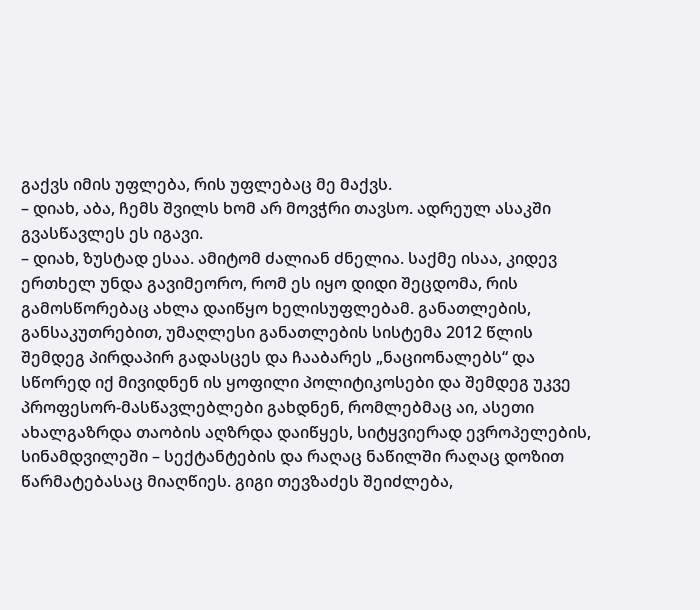გაქვს იმის უფლება, რის უფლებაც მე მაქვს.
– დიახ, აბა, ჩემს შვილს ხომ არ მოვჭრი თავსო. ადრეულ ასაკში გვასწავლეს ეს იგავი.
– დიახ, ზუსტად ესაა. ამიტომ ძალიან ძნელია. საქმე ისაა, კიდევ ერთხელ უნდა გავიმეორო, რომ ეს იყო დიდი შეცდომა, რის გამოსწორებაც ახლა დაიწყო ხელისუფლებამ. განათლების, განსაკუთრებით, უმაღლესი განათლების სისტემა 2012 წლის შემდეგ პირდაპირ გადასცეს და ჩააბარეს „ნაციონალებს“ და სწორედ იქ მივიდნენ ის ყოფილი პოლიტიკოსები და შემდეგ უკვე პროფესორ-მასწავლებლები გახდნენ, რომლებმაც აი, ასეთი ახალგაზრდა თაობის აღზრდა დაიწყეს, სიტყვიერად ევროპელების, სინამდვილეში – სექტანტების და რაღაც ნაწილში რაღაც დოზით წარმატებასაც მიაღწიეს. გიგი თევზაძეს შეიძლება,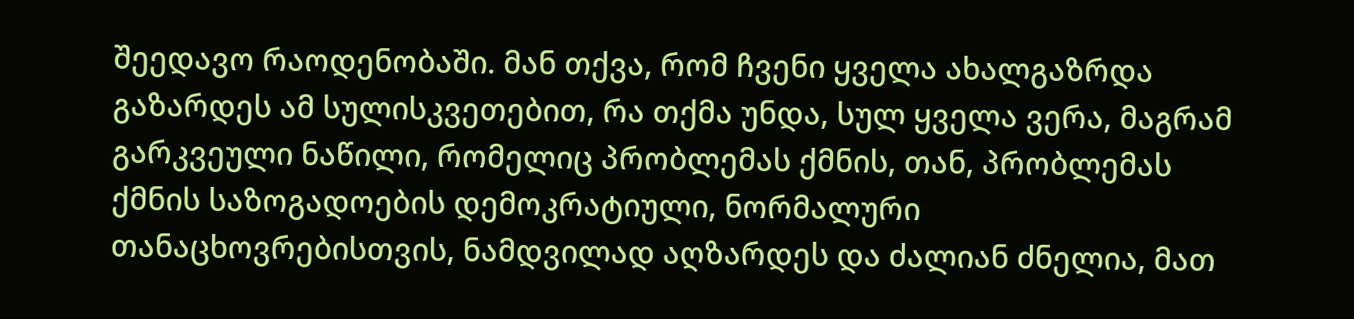შეედავო რაოდენობაში. მან თქვა, რომ ჩვენი ყველა ახალგაზრდა გაზარდეს ამ სულისკვეთებით, რა თქმა უნდა, სულ ყველა ვერა, მაგრამ გარკვეული ნაწილი, რომელიც პრობლემას ქმნის, თან, პრობლემას ქმნის საზოგადოების დემოკრატიული, ნორმალური თანაცხოვრებისთვის, ნამდვილად აღზარდეს და ძალიან ძნელია, მათ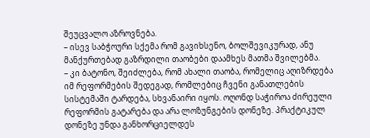შეუცვალო აზროვნება.
– ისევ საბჭოური სქემა რომ გავიხსენო, ბოლშევიკურად, ანუ მანქურთებად გაზრდილი თაობები დაამხეს მათმა შვილებმა.
– კი ბატონო, შეიძლება, რომ ახალი თაობა, რომელიც აღიზრდება იმ რეფორმების შედეგად, რომლებიც ჩვენი განათლების სისტემაში ტარდება, სხვანაირი იყოს. ოღონდ საჭიროა ძირეული რეფორმის გატარება და არა ლოზუნგების დონეზე. პრაქტიკულ დონეზე უნდა განხორციელდეს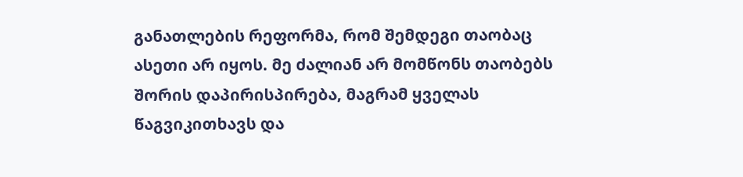განათლების რეფორმა, რომ შემდეგი თაობაც ასეთი არ იყოს. მე ძალიან არ მომწონს თაობებს შორის დაპირისპირება, მაგრამ ყველას წაგვიკითხავს და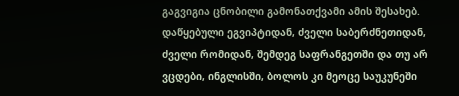გაგვიგია ცნობილი გამონათქვამი ამის შესახებ. დაწყებული ეგვიპტიდან, ძველი საბერძნეთიდან, ძველი რომიდან, შემდეგ საფრანგეთში და თუ არ ვცდები, ინგლისში, ბოლოს კი მეოცე საუკუნეში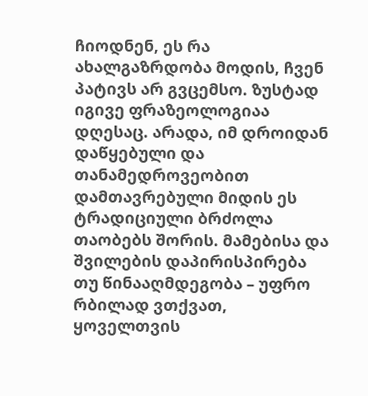ჩიოდნენ, ეს რა ახალგაზრდობა მოდის, ჩვენ პატივს არ გვცემსო. ზუსტად იგივე ფრაზეოლოგიაა დღესაც. არადა, იმ დროიდან დაწყებული და თანამედროვეობით დამთავრებული მიდის ეს ტრადიციული ბრძოლა თაობებს შორის. მამებისა და შვილების დაპირისპირება თუ წინააღმდეგობა – უფრო რბილად ვთქვათ, ყოველთვის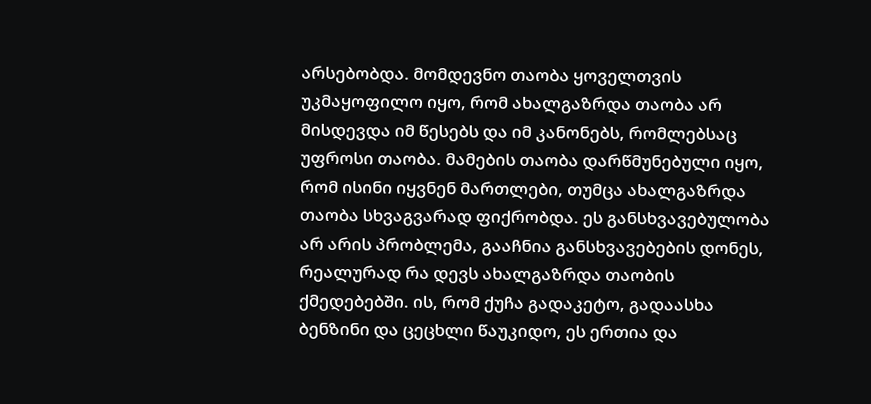არსებობდა. მომდევნო თაობა ყოველთვის უკმაყოფილო იყო, რომ ახალგაზრდა თაობა არ მისდევდა იმ წესებს და იმ კანონებს, რომლებსაც უფროსი თაობა. მამების თაობა დარწმუნებული იყო, რომ ისინი იყვნენ მართლები, თუმცა ახალგაზრდა თაობა სხვაგვარად ფიქრობდა. ეს განსხვავებულობა არ არის პრობლემა, გააჩნია განსხვავებების დონეს, რეალურად რა დევს ახალგაზრდა თაობის ქმედებებში. ის, რომ ქუჩა გადაკეტო, გადაასხა ბენზინი და ცეცხლი წაუკიდო, ეს ერთია და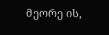მეორე ის,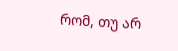რომ, თუ არ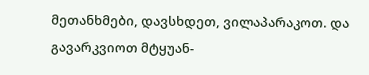მეთანხმები, დავსხდეთ, ვილაპარაკოთ. და გავარკვიოთ მტყუან-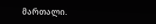მართალი.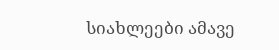სიახლეები ამავე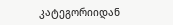კატეგორიიდან